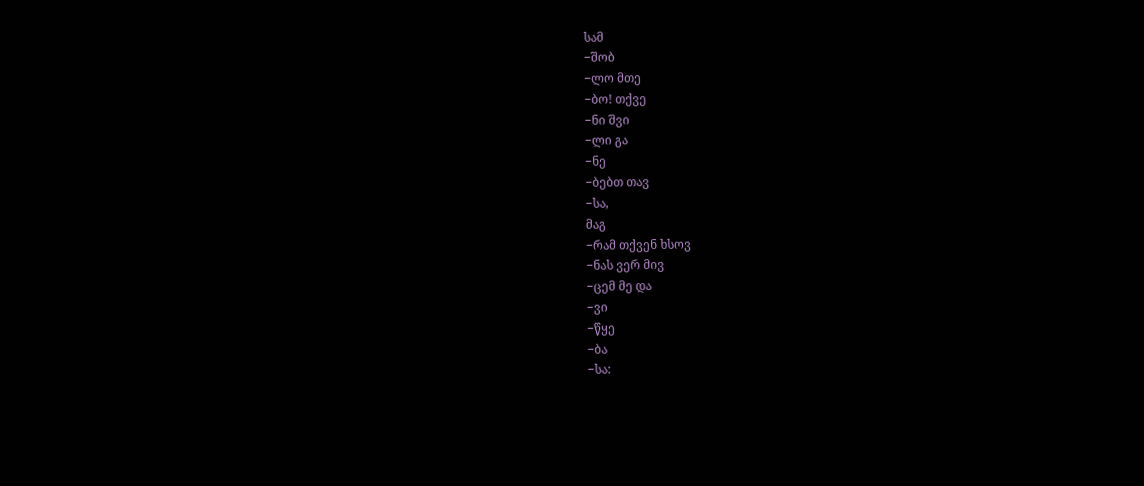სამ
−შობ
−ლო მთე
−ბო! თქვე
−ნი შვი
−ლი გა
−ნე
−ბებთ თავ
−სა,
მაგ
−რამ თქვენ ხსოვ
−ნას ვერ მივ
−ცემ მე და
−ვი
−წყე
−ბა
−სა: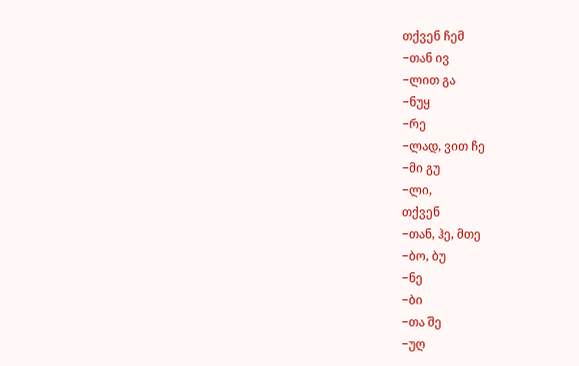თქვენ ჩემ
−თან ივ
−ლით გა
−ნუყ
−რე
−ლად, ვით ჩე
−მი გუ
−ლი,
თქვენ
−თან, ჰე, მთე
−ბო, ბუ
−ნე
−ბი
−თა შე
−უღ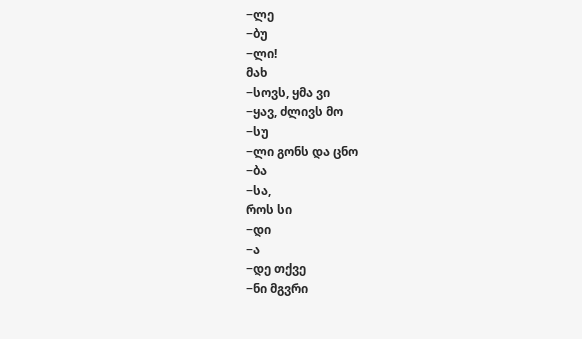−ლე
−ბუ
−ლი!
მახ
−სოვს, ყმა ვი
−ყავ, ძლივს მო
−სუ
−ლი გონს და ცნო
−ბა
−სა,
როს სი
−დი
−ა
−დე თქვე
−ნი მგვრი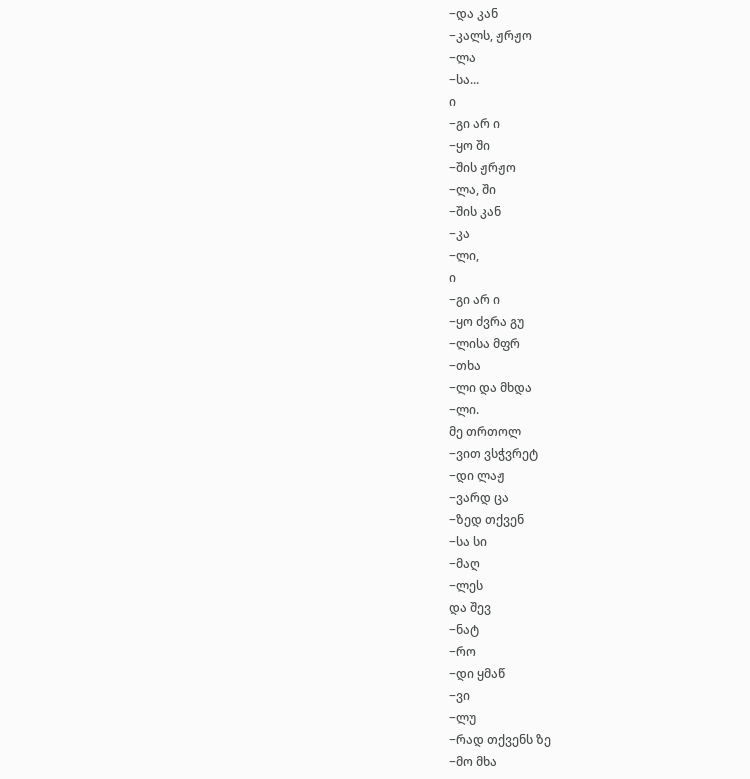−და კან
−კალს, ჟრჟო
−ლა
−სა...
ი
−გი არ ი
−ყო ში
−შის ჟრჟო
−ლა, ში
−შის კან
−კა
−ლი,
ი
−გი არ ი
−ყო ძვრა გუ
−ლისა მფრ
−თხა
−ლი და მხდა
−ლი.
მე თრთოლ
−ვით ვსჭვრეტ
−დი ლაჟ
−ვარდ ცა
−ზედ თქვენ
−სა სი
−მაღ
−ლეს
და შევ
−ნატ
−რო
−დი ყმაწ
−ვი
−ლუ
−რად თქვენს ზე
−მო მხა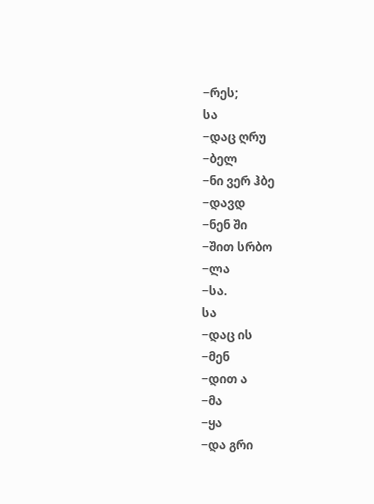−რეს;
სა
−დაც ღრუ
−ბელ
−ნი ვერ ჰბე
−დავდ
−ნენ ში
−შით სრბო
−ლა
−სა.
სა
−დაც ის
−მენ
−დით ა
−მა
−ყა
−და გრი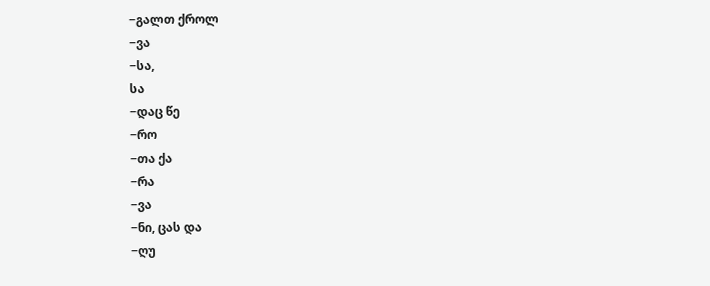−გალთ ქროლ
−ვა
−სა,
სა
−დაც წე
−რო
−თა ქა
−რა
−ვა
−ნი, ცას და
−ღუ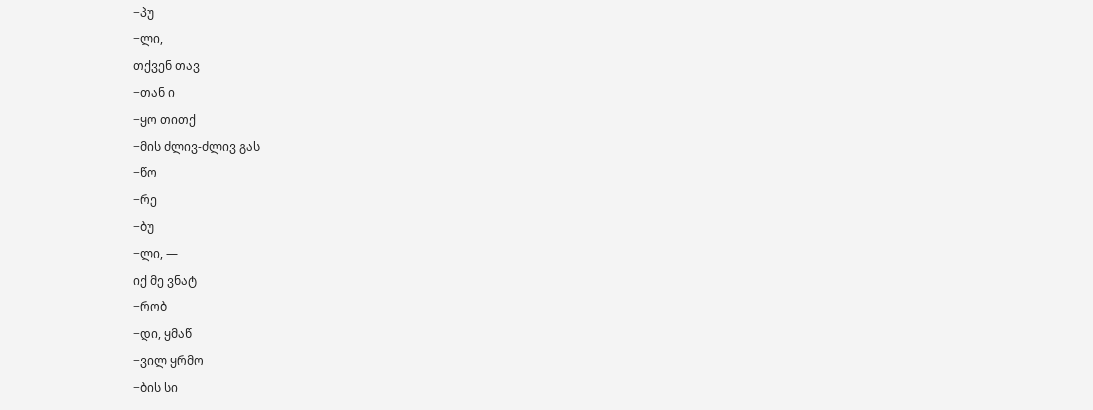−პუ
−ლი,
თქვენ თავ
−თან ი
−ყო თითქ
−მის ძლივ-ძლივ გას
−წო
−რე
−ბუ
−ლი, —
იქ მე ვნატ
−რობ
−დი, ყმაწ
−ვილ ყრმო
−ბის სი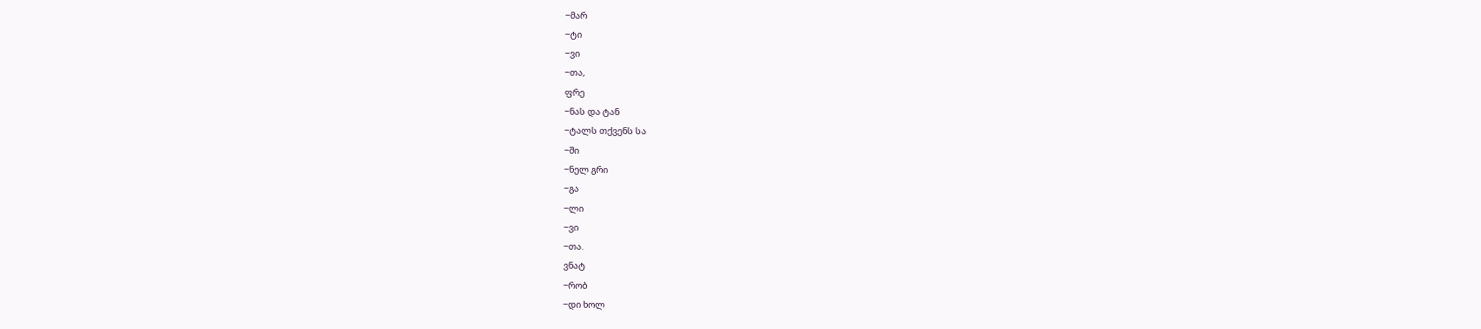−მარ
−ტი
−ვი
−თა,
ფრე
−ნას და ტან
−ტალს თქვენს სა
−ში
−ნელ გრი
−გა
−ლი
−ვი
−თა.
ვნატ
−რობ
−დი ხოლ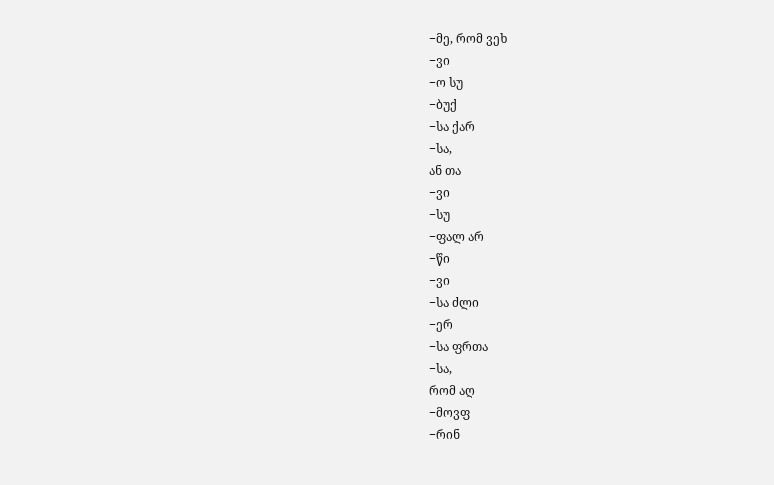−მე, რომ ვეხ
−ვი
−ო სუ
−ბუქ
−სა ქარ
−სა,
ან თა
−ვი
−სუ
−ფალ არ
−წი
−ვი
−სა ძლი
−ერ
−სა ფრთა
−სა,
რომ აღ
−მოვფ
−რინ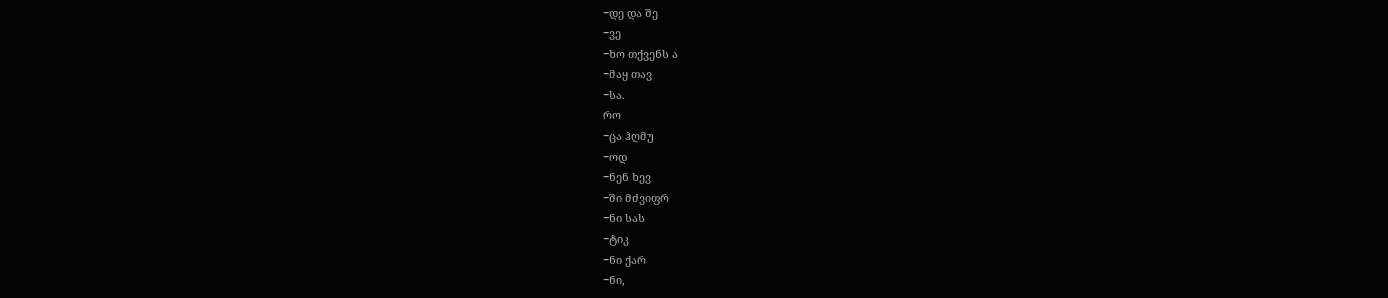−დე და შე
−ვე
−ხო თქვენს ა
−მაყ თავ
−სა.
რო
−ცა ჰღმუ
−ოდ
−ნენ ხევ
−ში მძვიფრ
−ნი სას
−ტიკ
−ნი ქარ
−ნი,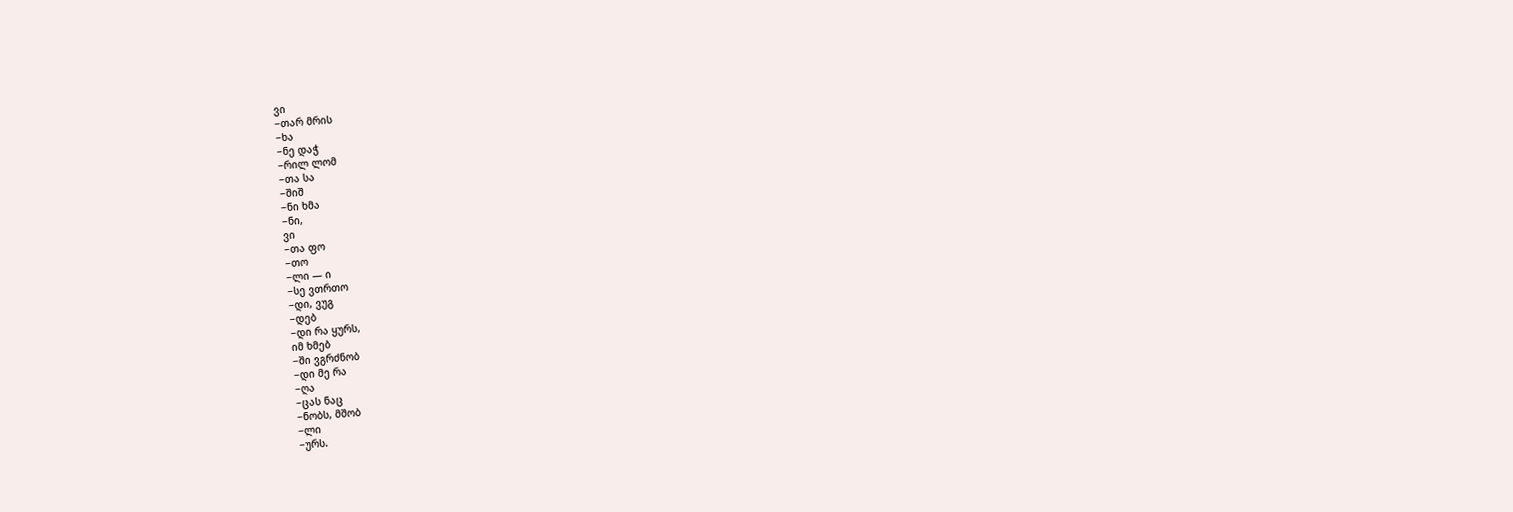ვი
−თარ მრის
−ხა
−ნე დაჭ
−რილ ლომ
−თა სა
−შიშ
−ნი ხმა
−ნი,
ვი
−თა ფო
−თო
−ლი — ი
−სე ვთრთო
−დი, ვუგ
−დებ
−დი რა ყურს,
იმ ხმებ
−ში ვგრძნობ
−დი მე რა
−ღა
−ცას ნაც
−ნობს, მშობ
−ლი
−ურს.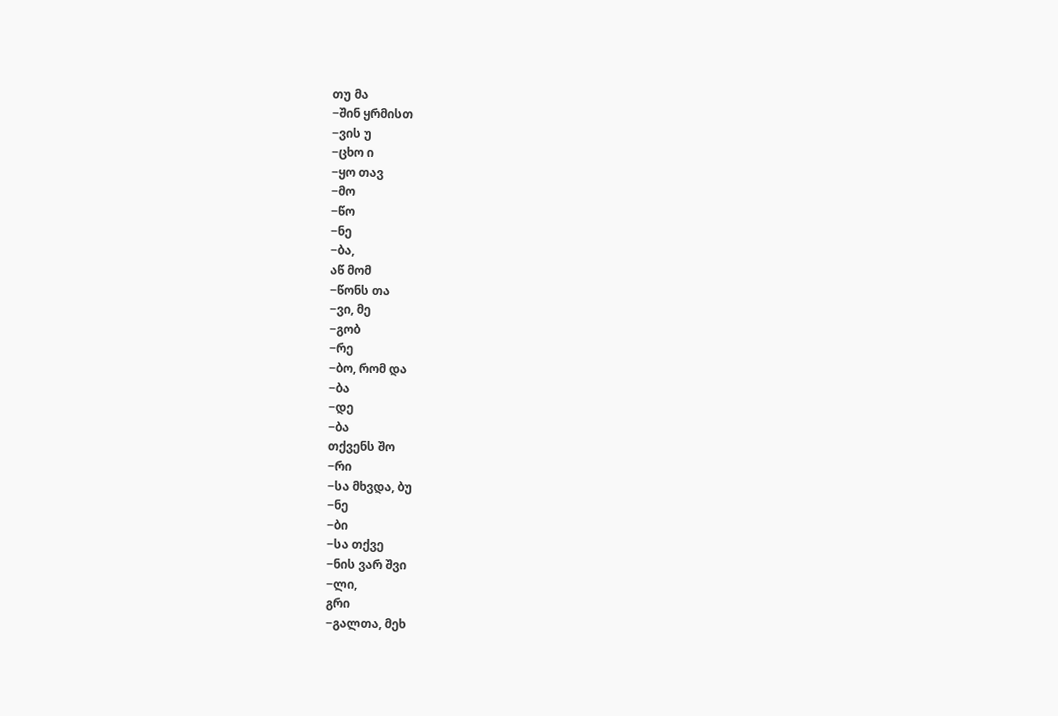თუ მა
−შინ ყრმისთ
−ვის უ
−ცხო ი
−ყო თავ
−მო
−წო
−ნე
−ბა,
აწ მომ
−წონს თა
−ვი, მე
−გობ
−რე
−ბო, რომ და
−ბა
−დე
−ბა
თქვენს შო
−რი
−სა მხვდა, ბუ
−ნე
−ბი
−სა თქვე
−ნის ვარ შვი
−ლი,
გრი
−გალთა, მეხ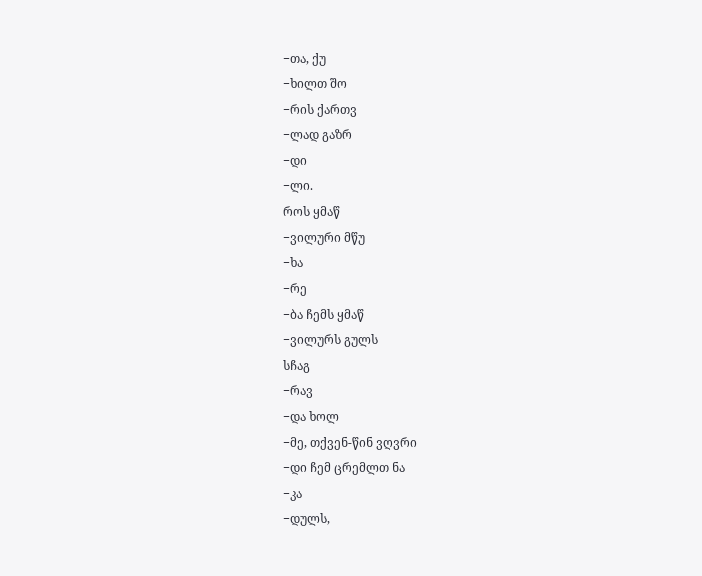−თა, ქუ
−ხილთ შო
−რის ქართვ
−ლად გაზრ
−დი
−ლი.
როს ყმაწ
−ვილური მწუ
−ხა
−რე
−ბა ჩემს ყმაწ
−ვილურს გულს
სჩაგ
−რავ
−და ხოლ
−მე, თქვენ-წინ ვღვრი
−დი ჩემ ცრემლთ ნა
−კა
−დულს,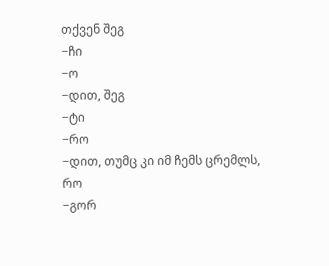თქვენ შეგ
−ჩი
−ო
−დით, შეგ
−ტი
−რო
−დით, თუმც კი იმ ჩემს ცრემლს,
რო
−გორ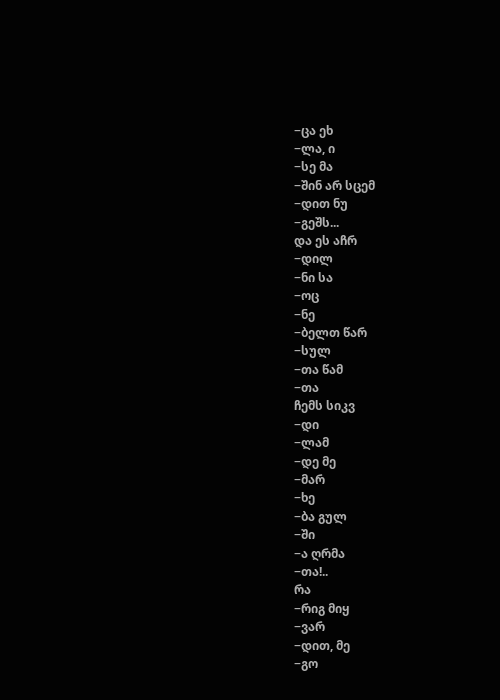−ცა ეხ
−ლა, ი
−სე მა
−შინ არ სცემ
−დით ნუ
−გეშს...
და ეს აჩრ
−დილ
−ნი სა
−ოც
−ნე
−ბელთ წარ
−სულ
−თა წამ
−თა
ჩემს სიკვ
−დი
−ლამ
−დე მე
−მარ
−ხე
−ბა გულ
−ში
−ა ღრმა
−თა!..
რა
−რიგ მიყ
−ვარ
−დით, მე
−გო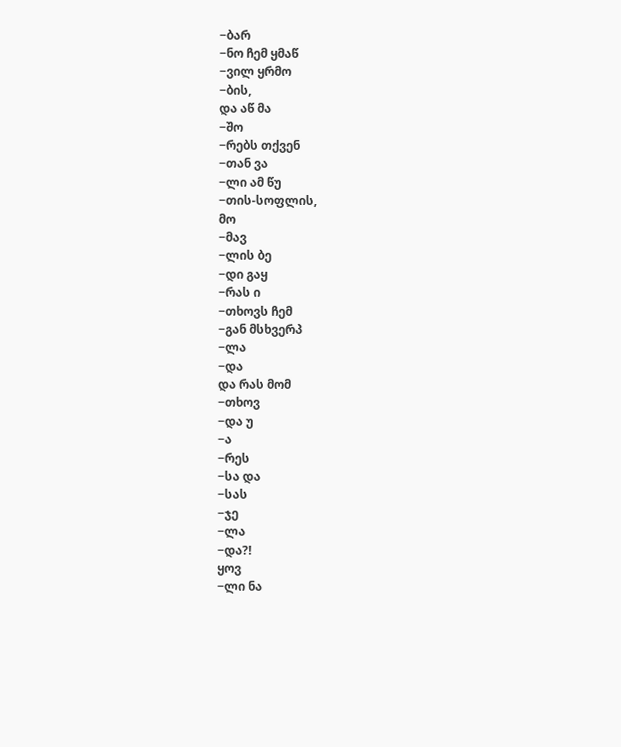−ბარ
−ნო ჩემ ყმაწ
−ვილ ყრმო
−ბის,
და აწ მა
−შო
−რებს თქვენ
−თან ვა
−ლი ამ წუ
−თის-სოფლის,
მო
−მავ
−ლის ბე
−დი გაყ
−რას ი
−თხოვს ჩემ
−გან მსხვერპ
−ლა
−და
და რას მომ
−თხოვ
−და უ
−ა
−რეს
−სა და
−სას
−ჯე
−ლა
−და?!
ყოვ
−ლი ნა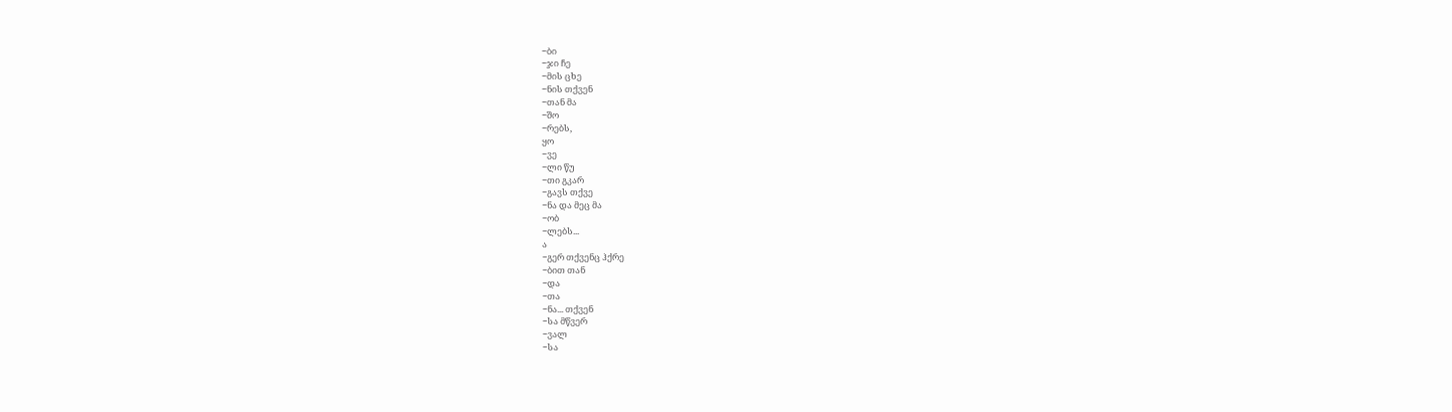−ბი
−ჯი ჩე
−მის ცხე
−ნის თქვენ
−თან მა
−შო
−რებს,
ყო
−ვე
−ლი წუ
−თი გკარ
−გავს თქვე
−ნა და მეც მა
−ობ
−ლებს...
ა
−გერ თქვენც ჰქრე
−ბით თან
−და
−თა
−ნა... თქვენ
−სა მწვერ
−ვალ
−სა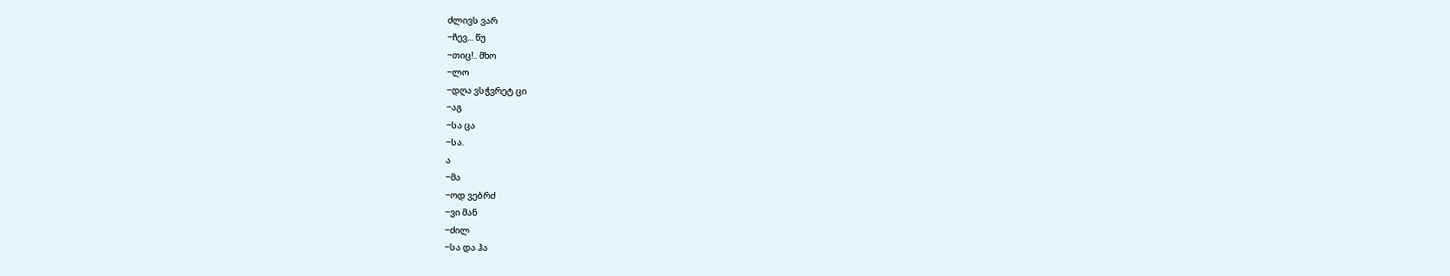ძლივს ვარ
−ჩევ... წუ
−თიც!.. მხო
−ლო
−დღა ვსჭვრეტ ცი
−აგ
−სა ცა
−სა.
ა
−მა
−ოდ ვებრძ
−ვი მან
−ძილ
−სა და ჰა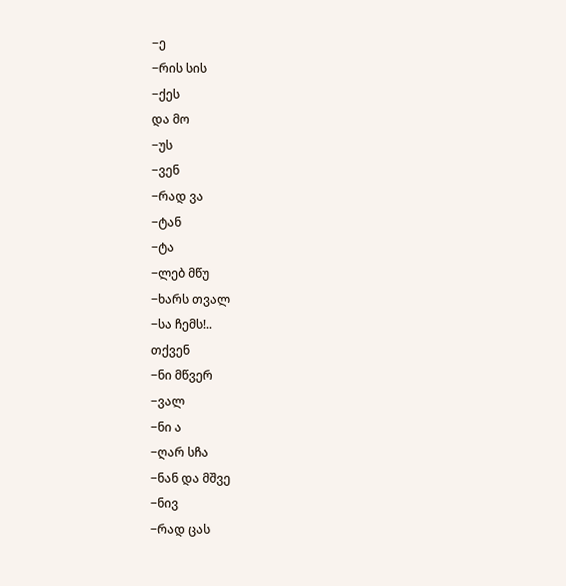−ე
−რის სის
−ქეს
და მო
−უს
−ვენ
−რად ვა
−ტან
−ტა
−ლებ მწუ
−ხარს თვალ
−სა ჩემს!..
თქვენ
−ნი მწვერ
−ვალ
−ნი ა
−ღარ სჩა
−ნან და მშვე
−ნივ
−რად ცას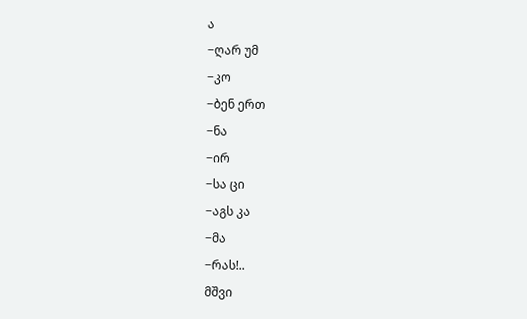ა
−ღარ უმ
−კო
−ბენ ერთ
−ნა
−ირ
−სა ცი
−აგს კა
−მა
−რას!..
მშვი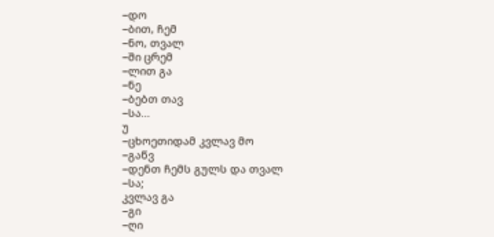−დო
−ბით, ჩემ
−ნო, თვალ
−ში ცრემ
−ლით გა
−ნე
−ბებთ თავ
−სა...
უ
−ცხოეთიდამ კვლავ მო
−გაწვ
−დენთ ჩემს გულს და თვალ
−სა;
კვლავ გა
−გი
−ღი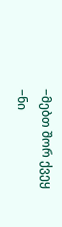−მებთ შორ ქვეყ
−ნი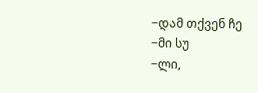−დამ თქვენ ჩე
−მი სუ
−ლი,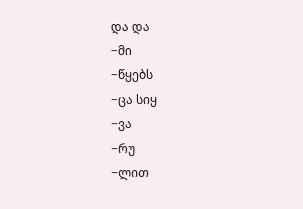და და
−მი
−წყებს
−ცა სიყ
−ვა
−რუ
−ლით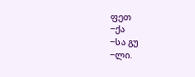ფეთ
−ქა
−სა გუ
−ლი.